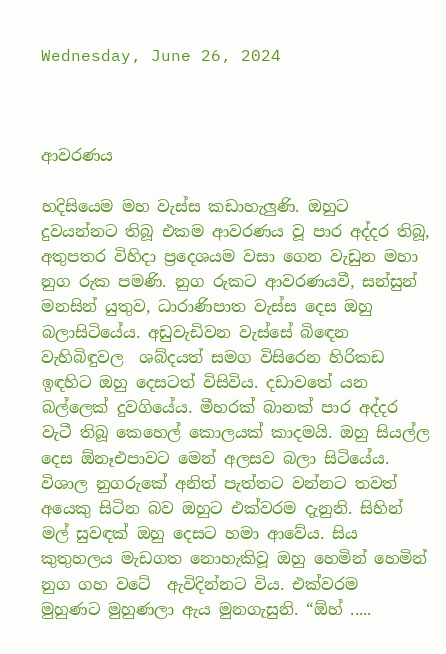Wednesday, June 26, 2024



ආවරණය

හදිසියෙම මහ වැස්ස කඩාහැලුණි. ඔහුට දුවයන්නට තිබූ එකම ආවරණය වූ පාර අද්දර තිබූ, අතුපතර විහිදා ප්‍රදෙශයම වසා ගෙන වැඩුන මහා නුග රුක පමණි. නුග රුකට ආවරණයවී, සන්සුන් මනසින් යුතුව, ධාරාණිපාත වැස්ස දෙස ඔහු බලාසිටියේය. අඩුවැඩිවන වැස්සේ බිඳෙන වැහිබිඳුවල  ශබ්දයත් සමග විසිරෙන හිරිකඩ ඉඳහිට ඔහු දෙසටත් විසිවිය. දඩාවතේ යන බල්ලෙක් දුවගියේය. මීහරක් බානක් පාර අද්දර වැටී තිබූ කෙහෙල් කොලයක් කාදමයි. ඔහු සියල්ල දෙස ඕනෑඑපාවට මෙන් අලසව බලා සිටියේය.  විශාල නුගරුකේ අනිත් පැත්තට වන්නට තවත් අයෙකු සිටින බව ඔහුට එක්වරම දැනුනි. සිහින් මල් සුවඳක් ඔහු දෙසට හමා ආවේය. සිය කුතුහලය මැඩගත නොහැකිවූ ඔහු හෙමින් හෙමින් නුග ගහ වටේ  ඇවිදින්නට විය. එක්වරම  මුහුණට මුහුණලා ඇය මුනගැසුනි. “ඕහ් .....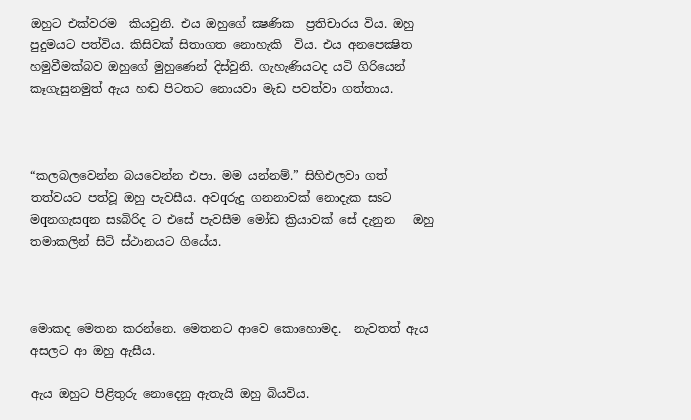ඔහුට එක්වරම  කියවුනි. එය ඔහුගේ ක්‍ෂණික  ප්‍රතිචාරය විය. ඔහු පුදුමයට පත්විය. කිසිවක් සිතාගත නොහැකි  විය. එය අනපෙක්‍ෂිත හමුවීමක්බව ඔහු‍ගේ මුහුණෙන් දිස්වුනි. ගැහැණියටද යටි ගිරියෙන් කෑගැසුනමුත් ඇය හඬ පිටතට නොයවා මැඩ පවත්වා ගත්තාය.



“කලබලවෙන්න බයවෙන්න එපා. මම යන්නම්.” සිහිඑලවා ගත් තත්වයට පත්වූ ඔහු පැවසීය. අවqරුදු ගනනාවක් නොදැක සsට මqනගැසqන සsබිරිද ට එසේ පැවසීම මෝඩ ක්‍රියාවක් සේ දැනුන   ඔහු තමාකලින් සිටි ස්ථානයට ගියේය.



මොකද මෙතන කරන්නෙ. මෙතනට ආවෙ කොහොමද.  නැවතත් ඇය අසලට ආ ඔහු ඇසීය.

ඇය ඔහුට පිළිතුරු නොදෙනු ඇතැයි ඔහු බියවිය.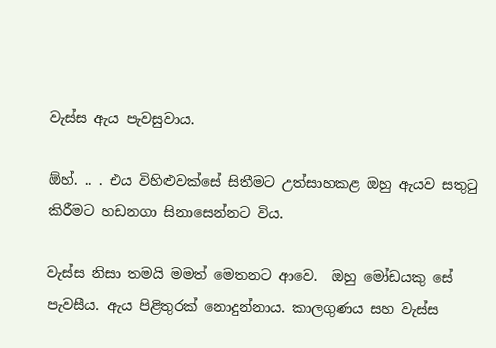වැස්ස ඇය පැවසුවාය.

ඕහ්. .. . එය විහිළුවක්සේ සිතීමට උත්සාහකළ ඔහු ඇයව සතුටු කිරීමට හඩනගා සිනාසෙන්නට විය.

වැස්ස නිසා තමයි මමත් මෙතනට ආවෙ.  ඔහු මෝඩයකු සේ පැවසීය. ඇය පිළිතුරක් නොදුන්නාය. කාලගුණය සහ වැස්ස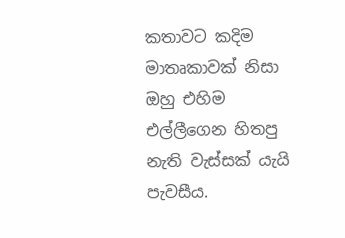කතාවට කදිම මාතෘකාවක් නිසා ඔහු එහිම එල්ලීගෙන හිතපු නැති වැස්සක් යැයි පැවසීය.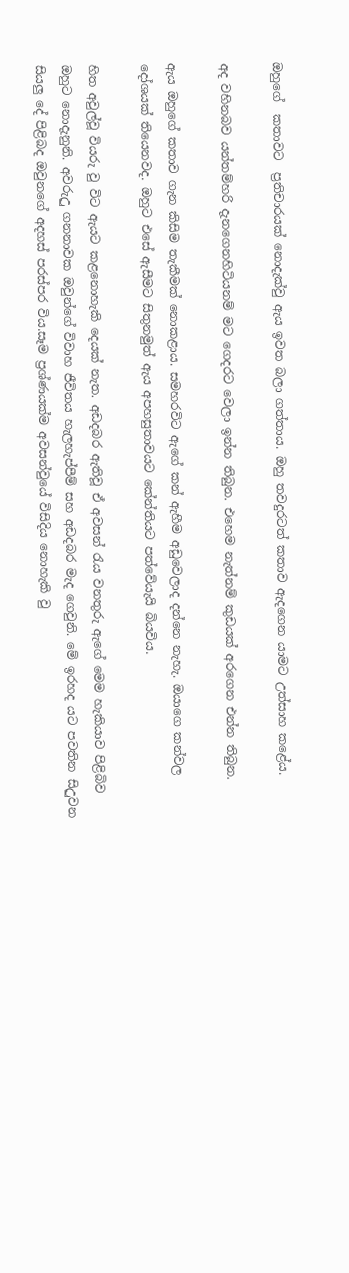ඔහුගේ  කතාවට  ප්‍රතිචාරයක් නොදැක්වු ඇය ඉවත බලා ගත්තාය. ඔහු තවදුරටත් කතාව ඇදගෙන යාමට උත්සාහ කළේය.

අද වහිනබව යන්තම්හරි දැනගෙනහිටියනම් මට ගෙදරට වෙලා ඉන්න තිබුන. එහෙම නැත්නම් කුඩයක් අරගෙන එන්න තිබුන.

ඇය ඔහුගේ කතාව ගැන කිසිම තැකීමක් නොකළාය. සමහරවිට ඇගේ කන් ඇහීම අඩුවෙලාද දන්නෙ නැහැ. ඔයාගෙ කන්වල දෝශයක් තියෙනවද. ඔහුට එසේ ඇසීමට සිතුනමුත් ඇය අපහසුතාවයට කේන්තියට පත්වේයැයි බියවිය.

හිත අවුල්වූ වියරු වු විට ඇයට කළනොහැකි දෙයක් නැත. අඩදබර ඇතිවූ ඒ අවසන් රැය වනතුරු ඇගේ මෙම හැකියාව පිළිබිව ඔහුට නොදැනුනි. අවරුඋු ගනනාවක ඔවුන්ගේ විවාහ ජීවිතය හැලහැප්පීම් සහ අඩදබර මැද ගෙවුනි. මේ ඉරහද යට පවතින සිඋුවන සියලු දේ පිළිබද ඔවුනගේ අදහස් පරස්පර විය.සෑම ප්‍රශ්ණයක්ම අවසන්වුයේ විසිදිය නොහැකි වු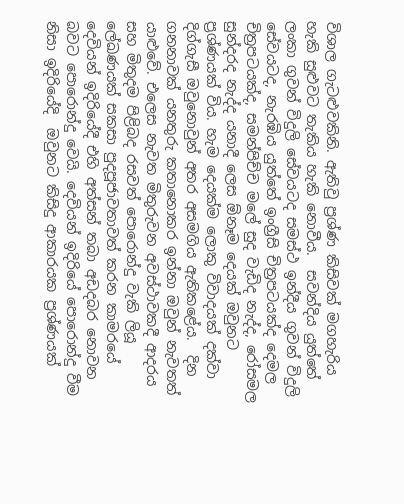විශාල ගැටළුවකිනි. ඇතිවු ප්‍රශ්ණ කිසිවක් මගහැරිය හැකි සුළුවට තැකිය හැකි නොවීය.  සවන්දිය යුත්තේ ලංකා ගුවන් විදුලි සේවයටද සමස්ථ ඉන්දීය ගුවන් විදුලි සේවයටද, නැරඹිය යුත්තේ ඉංග්‍රීසි චිත්‍රපටයක්ද දෙමල චිත්‍රපටයක්ද, සමන්පිච්ච මලේ සුද වැඩිද නැද්ද, රෝසමල සුන්දරද නැද්ද යනාදී ලෙස ඕනෑම දෙයක් ඔවුනට ප්‍රශ්ණයක් විය. හැම දෙයක්ම ලොකු විවාදයක් දක්වා දිග්ගැසී ඔවුනොවුන් අතර අසමගිය ඇතිකළේය.  දින ගනනාවක් යනතුරු කතානොකර ඉන්නා ඔවුන් නැවතත් යාළුවේ. එලෙස නැවත මිතුරුවන අවස්ථාවකදී ආදරය සහ මිතුදම පිළිබද රසවත් පොරොන්දු වැකි ලියූ ලේඛණයක් සකසා පුදපූජාවතාවත් කරන කාමරයේ දෙවියන් ඉදිරියේදී එහි අත්සන් තබා අඩදබර නොවන බවට පොරොන්දු වෙයි. දෙවියන් ඉදිරියේ පොරොන්දු වීම නිසා ඉදිරියේදි  ඔවුනට කිසිදු ආකාරයක ප්‍රශ්ණයක්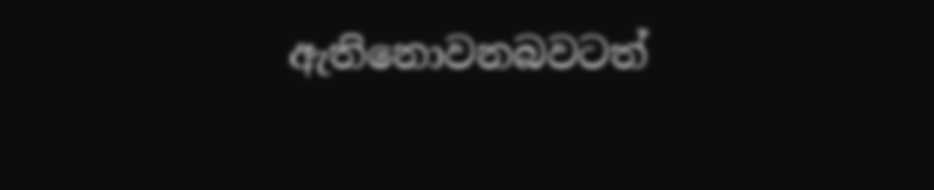ඇතිනොවනබවටත්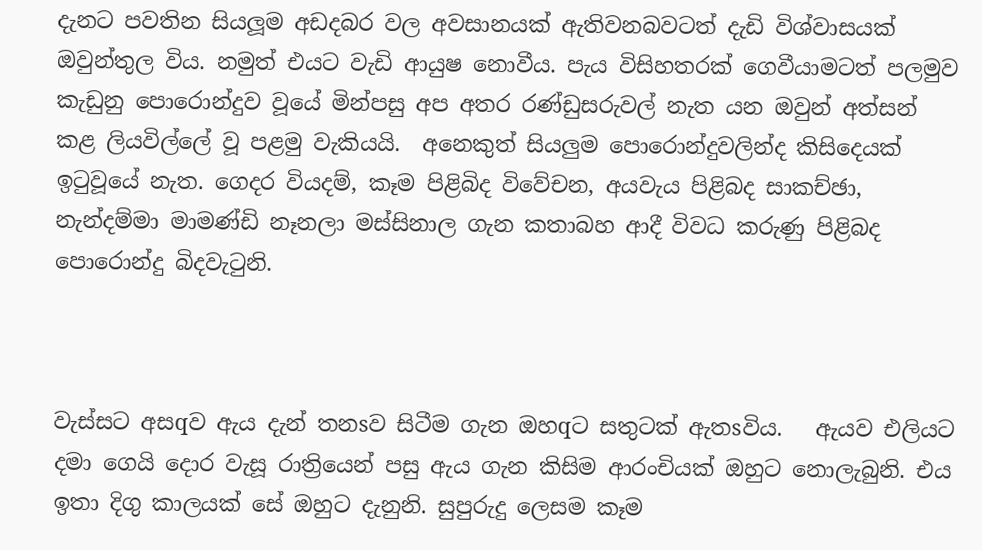දැනට පවතින සියලූම අඩදබර වල අවසානයක් ඇතිවනබවටත් දැඩි විශ්වාසයක් ඔවුන්තුල විය. නමුත් එයට වැඩි ආයුෂ නොවීය. පැය විසිහතරක් ගෙවීයාමටත් පලමුව කැඩුනු පොරොන්දුව වූයේ මින්පසු අප අතර රණ්ඩුසරුවල් නැත යන ඔවුන් අත්සන් කළ ලියවිල්ලේ වූ පළමු වැකියයි.  අනෙකුත් සියලුම පොරොන්දුවලින්ද කිසිදෙයක් ඉටුවූයේ නැත. ගෙදර වියදම්, කෑම පිළිබිද විවේචන, අයවැය පිළිබද සාකච්ඡා, නැන්දම්මා මාමණ්ඩි නෑනලා මස්සිනාල ගැන කතාබහ ආදී විවධ කරුණු පිළිබද පොරොන්දු බිදවැටුනි.



වැස්සට අසqව ඇය දැන් තනsව සිටීම ගැන ඔහqට සතුටක් ඇතsවිය.   ඇයව එලියට දමා ගෙයි දොර වැසූ රාත්‍රියෙන් පසු ඇය ගැන කිසිම ආරංචියක් ඔහුට නොලැබුනි. එය ඉතා දිගු කාලයක් සේ ඔහුට දැනුනි. සුපුරුදු ලෙසම කෑම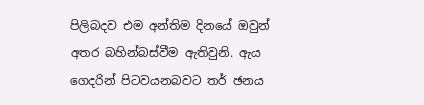පිලිබදව එම අන්තිම දිනයේ ඔවුන් අතර බහින්බස්වීම ඇතිවුනි. ඇය ගෙදරින් පිටවයනබවට තර් ඡනය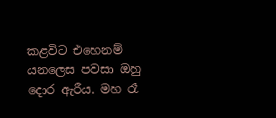කළවිට එහෙනම් යනලෙස පවසා ඔහු දොර ඇරීය. මහ රෑ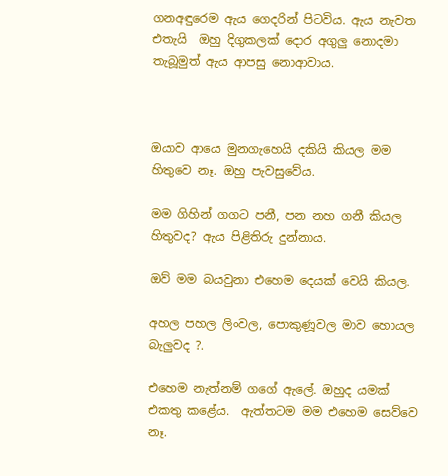ගනඅඳුරෙම ඇය ගෙදරින් පිටවිය. ඇය නැවත එතැයි  ඔහු දිගුකලක් දොර අගුලු නොදමා තැබූමුත් ඇය ආපසු නොආවාය.



ඔයාව ආයෙ මුනගැහෙයි දකියි කියල මම හිතුවෙ නෑ. ඔහු පැවසුවේය.

මම ගිහින් ගගට පනී, පන නහ ගනී කියල හිතුවද? ඇය පිළිතිරු දුන්නාය.

ඔව් මම බයවුනා එහෙම දෙයක් වෙයි කියල.

අහල පහල ලිංවල, පොකුණූවල මාව හොයල බැලුවද ?.

එහෙම නැත්නම් ගගේ ඇලේ. ඔහුද යමක් එකතු කළේය.  ඇත්තටම මම එහෙම සෙව්වෙ නෑ.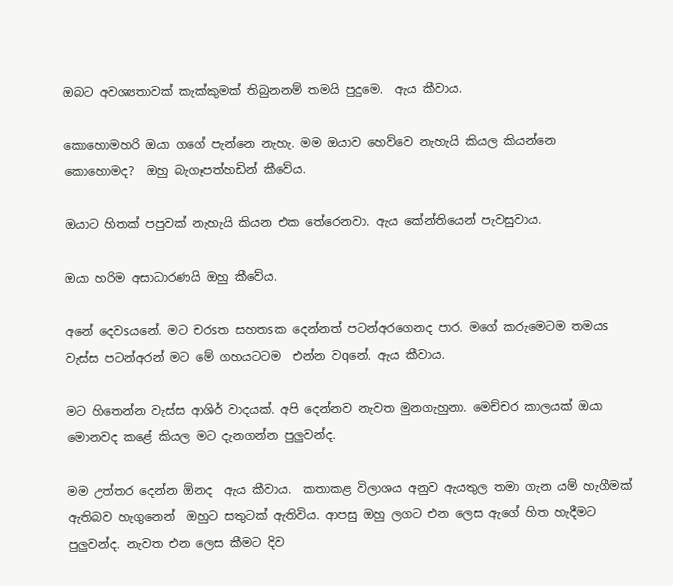ඔබට අවශ්‍යතාවක් කැක්කුමක් තිබුනනම් තමයි පුදුමෙ.  ඇය කීවාය.

කොහොමහරි ඔයා ගගේ පැන්නෙ නැහැ. මම ඔයාව හෙව්වෙ නැහැයි කියල කියන්නෙ කොහොමද?  ඔහු බැගෑපත්හඩින් කීවේය.

ඔයාට හිතක් පපුවක් නැහැයි කියන එක තේරෙනවා. ඇය කේන්තියෙන් පැවසුවාය.

ඔයා හරිම අසාධාරණයි ඔහු කීවේය.

අනේ දෙවsයනේ. මට චරsත සහතsක දෙන්නත් පටන්අරගෙනද පාර. මගේ කරුමෙටම තමයs වැස්ස පටන්අරන් මට මේ ගහයටටම  එන්න වqනේ. ඇය කීවාය.

මට හිතෙන්න වැස්ස ආශිර් වාදයක්. අපි දෙන්නව නැවත මුනගැහුනා. මෙච්චර කාලයක් ඔයා මොනවද කළේ කියල මට දැනගන්න පුලුවන්ද.

මම උත්තර දෙන්න ඕනද  ඇය කීවාය.  කතාකළ විලාශය අනුව ඇයතුල තමා ගැන යම් හැගීමක් ඇතිබව හැගුනෙන්  ඔහුට සතුටක් ඇතිවිය. ආපසු ඔහු ලගට එන ලෙස ඇගේ හිත හැදීමට පුලුවන්ද. නැවත එන ලෙස කීමට දිව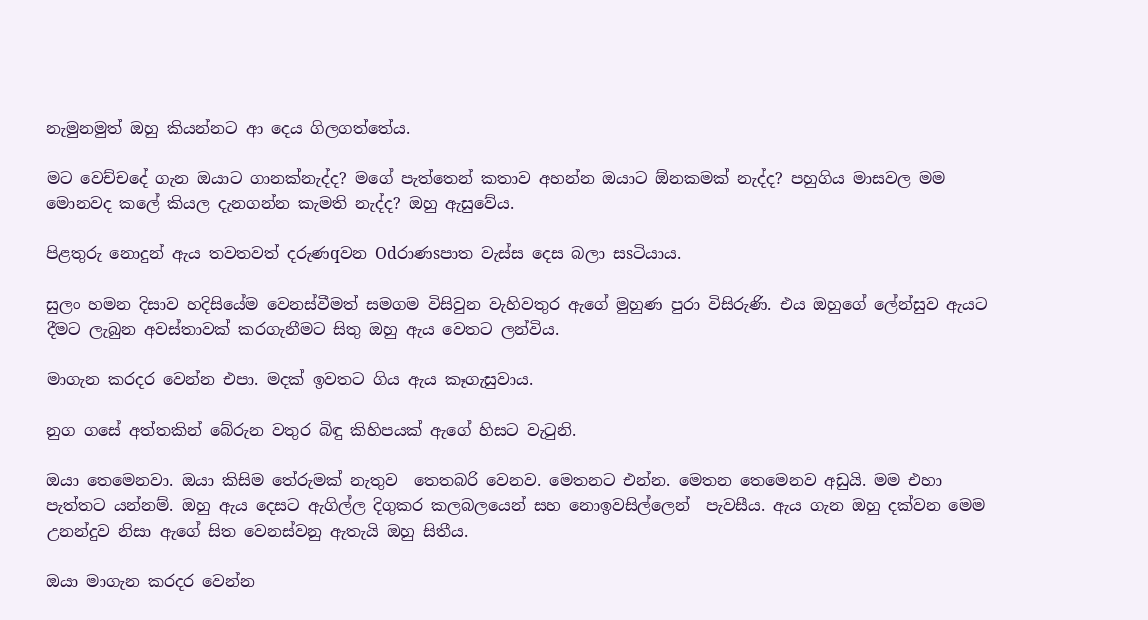නැමුනමුත් ඔහු කියන්නට ආ දෙය ගිලගත්තේය.

මට වෙච්චදේ ගැන ඔයාට ගානක්නැද්ද? මගේ පැත්තෙන් කතාව අහන්න ඔයාට ඕනකමක් නැද්ද? පහුගිය මාසවල මම මොනවද කලේ කියල දැනගන්න කැමති නැද්ද? ඔහු ඇසුවේය.

පිළතුරු නොදුන් ඇය තවතවත් දරුණqවන Odරාණsපාත වැස්ස දෙස බලා සsටියාය.

සුලං හමන දිසාව හදිසියේම වෙනස්වීමත් සමගම විසිවුන වැහිවතුර ඇගේ මුහුණ පුරා විසිරුණි. එය ඔහුගේ ලේන්සුව ඇයට දීමට ලැබුන අවස්තාවක් කරගැනීමට සිතු ඔහු ඇය වෙතට ලන්විය.

මාගැන කරදර වෙන්න එපා. මදක් ඉවතට ගිය ඇය කෑගැසුවාය.

නුග ගසේ අත්තකින් බේරුන වතුර බිඳු කිහිපයක් ඇගේ හිසට වැටුනි.

ඔයා තෙමෙනවා. ඔයා කිසිම තේරුමක් නැතුව  තෙතබරි වෙනව. මෙතනට එන්න. මෙතන තෙමෙනව අඩුයි. මම එහා පැත්තට යන්නම්. ඔහු ඇය දෙසට ඇගිල්ල දිගුකර කලබලයෙන් සහ නොඉවසිල්ලෙන්  පැවසීය. ඇය ගැන ඔහු දක්වන මෙම උනන්දුව නිසා ඇගේ සිත වෙනස්වනු ඇතැයි ඔහු සිතීය.

ඔයා මාගැන කරදර වෙන්න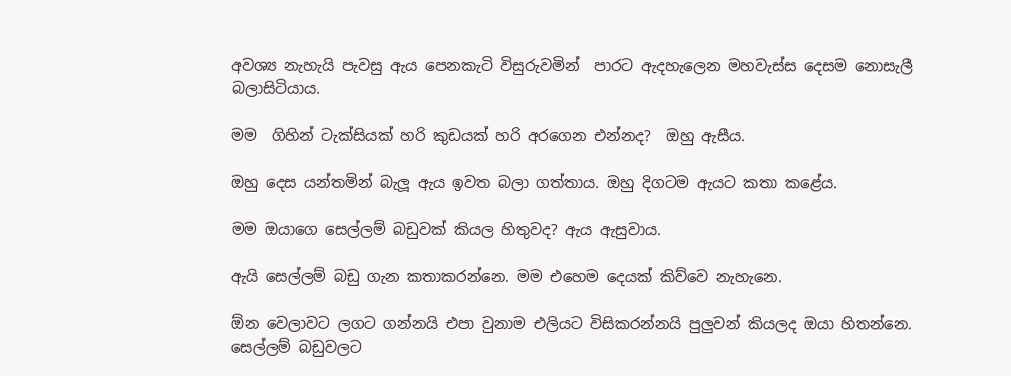අවශ්‍ය නැහැයි පැවසු ඇය පෙනකැටි විසුරුවමින්  පාරට ඇදහැලෙන මහවැස්ස දෙසම නොසැලී බලාසිටියාය.

මම  ගිහින් ටැක්සියක් හරි කුඩයක් හරි අරගෙන එන්නද?  ඔහු ඇසීය.

ඔහු දෙස යන්තමින් බැලූ ඇය ඉවත බලා ගත්තාය. ඔහු දිගටම ඇයට කතා කළේය.

මම ඔයාගෙ සෙල්ලම් බඩුවක් කියල හිතුවද? ඇය ඇසුවාය.

ඇයි සෙල්ලම් බඩු ගැන කතාකරන්නෙ. මම එහෙම දෙයක් කිව්වෙ නැහැනෙ.

ඕන වෙලාවට ලගට ගන්නයි එපා වුනාම එලියට විසිකරන්නයි පුලුවන් කියලද ඔයා හිතන්නෙ. සෙල්ලම් බඩුවලට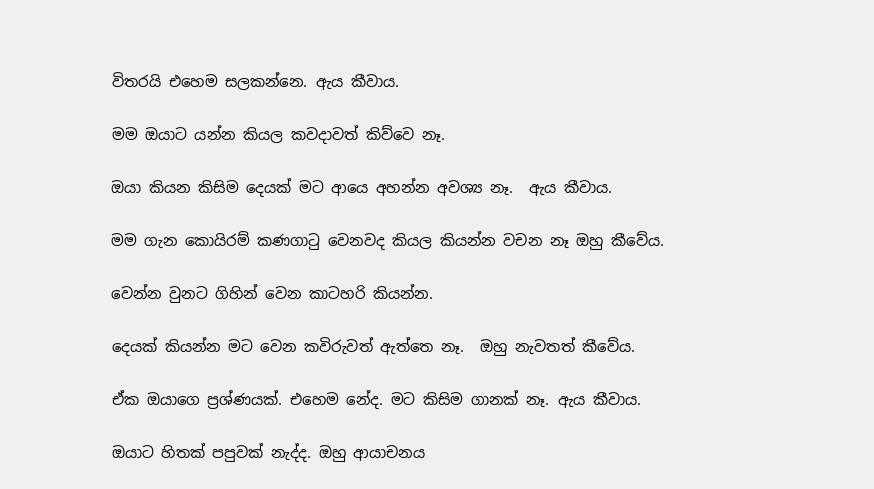විතරයි එහෙම සලකන්නෙ. ඇය කීවාය.

මම ඔයාට යන්න කියල කවදාවත් කිව්වෙ නෑ.

ඔයා කියන කිසිම දෙයක් මට ආයෙ අහන්න අවශ්‍ය නෑ.  ඇය කීවාය.

මම ගැන කොයිරම් කණගාටු වෙනවද කියල කියන්න වචන නෑ ඔහු කීවේය.

වෙන්න වුනට ගිහින් වෙන කාටහරි කියන්න.

දෙයක් කියන්න මට වෙන කවිරුවත් ඇත්තෙ නෑ.  ඔහු නැවතත් කීවේය.

ඒක ඔයාගෙ ප්‍රශ්ණයක්. එහෙම නේද. මට කිසිම ගානක් නෑ. ඇය කීවාය.

ඔයාට හිතක් පපුවක් නැද්ද. ඔහු ආයාචනය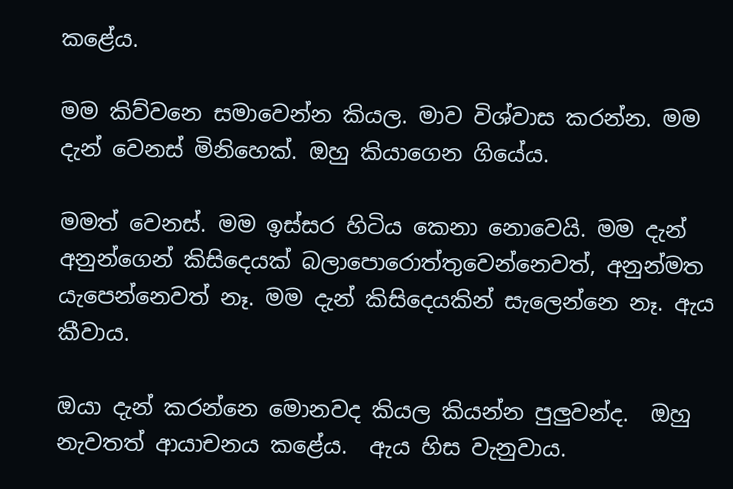කළේය.

මම කිව්වනෙ සමාවෙන්න කියල. මාව විශ්වාස කරන්න. මම දැන් වෙනස් මිනිහෙක්. ඔහු කියාගෙන ගියේය.

මමත් වෙනස්. මම ඉස්සර හිටිය කෙනා නොවෙයි. මම දැන් අනුන්ගෙන් කිසිදෙයක් බලාපොරොත්තුවෙන්නෙවත්, අනුන්මත යැපෙන්නෙවත් නෑ. මම දැන් කිසිදෙයකින් සැලෙන්නෙ නෑ. ඇය කීවාය.

ඔයා දැන් කරන්නෙ මොනවද කියල කියන්න පුලුවන්ද.  ඔහු නැවතත් ආයාචනය කළේය.  ඇය හිස වැනුවාය.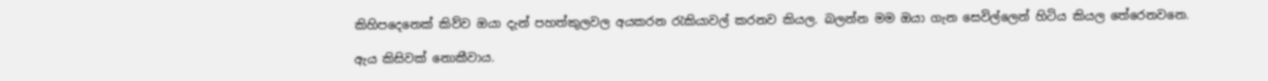කිහිපදෙනෙක් කිව්ව ඔයා දැන් පහත්කුලවල අයකරන රැකියාවල් කරනව කියල. බලන්න මම ඔයා ගැන සෙවිල්ලෙන් හිටිය කියල තේරෙනවනෙ.

ඇය කිසිවක් නොකීවාය.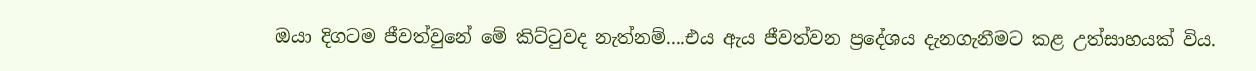ඔයා දිගටම ජීවත්වුනේ මේ කිට්ටුවද නැත්නම්....එය ඇය ජීවත්වන ප්‍රදේශය දැනගැනීමට කළ උත්සාහයක් විය.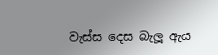වැස්ස දෙස බැලූ ඇය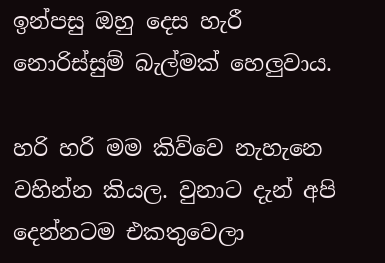ඉන්පසු ඔහු දෙස හැරී නොරිස්සුම් බැල්මක් හෙලුවාය.

හරි හරි මම කිව්වෙ නැහැනෙ වහින්න කියල. වුනාට දැන් අපි දෙන්නටම එකතුවෙලා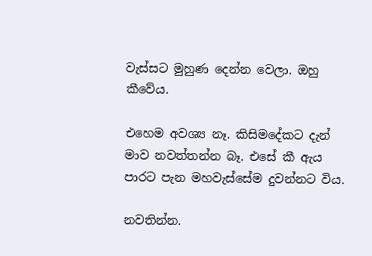වැස්සට මුහුණ දෙන්න වෙලා. ඔහු කීවේය.

එහෙම අවශ්‍ය නෑ. කිසිමදේකට දැන් මාව නවත්තන්න බෑ. එසේ කී ඇය පාරට පැන මහවැස්සේම දුවන්නට විය.

නවතින්න.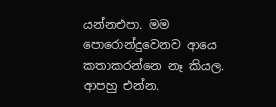යන්නඑපා. මම පොරොන්දුවෙනව ආයෙ කතාකරන්නෙ නෑ කියල. ආපහු එන්න.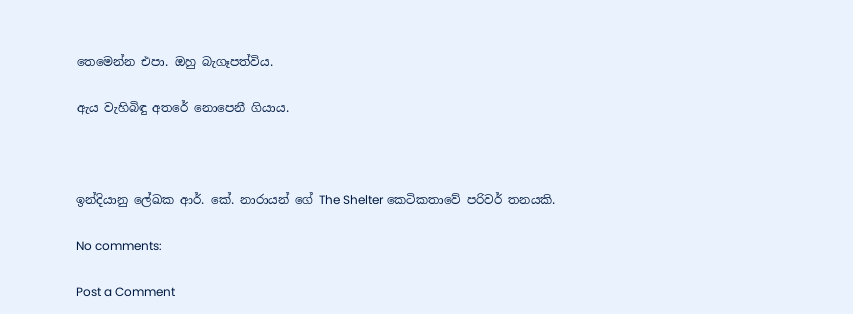තෙමෙන්න එපා. ඔහු බැගෑපත්විය.

ඇය වැහිබිඳු අතරේ නොපෙනී ගියාය.



ඉන්දියානු ලේඛක ආර්. කේ. නාරායන් ගේ The Shelter කෙටිකතාවේ පරිවර් තනයකි.

No comments:

Post a Comment